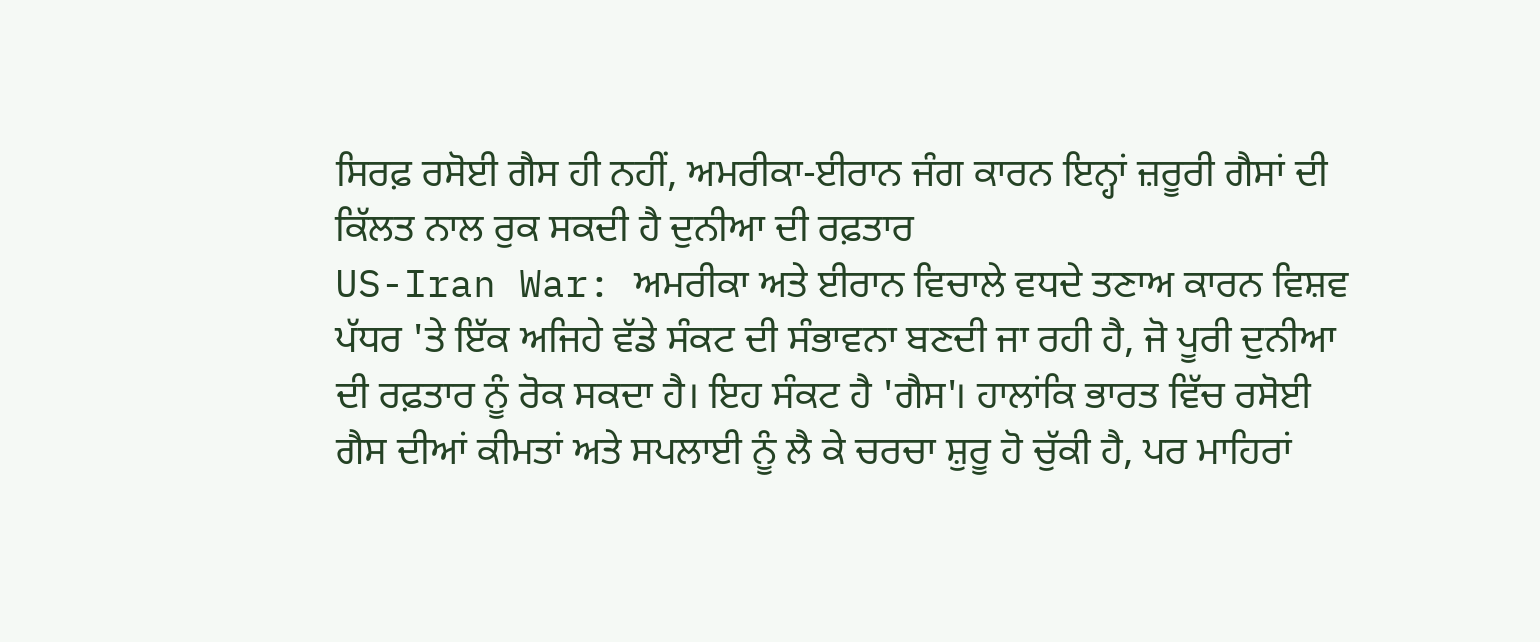ਸਿਰਫ਼ ਰਸੋਈ ਗੈਸ ਹੀ ਨਹੀਂ, ਅਮਰੀਕਾ-ਈਰਾਨ ਜੰਗ ਕਾਰਨ ਇਨ੍ਹਾਂ ਜ਼ਰੂਰੀ ਗੈਸਾਂ ਦੀ ਕਿੱਲਤ ਨਾਲ ਰੁਕ ਸਕਦੀ ਹੈ ਦੁਨੀਆ ਦੀ ਰਫ਼ਤਾਰ
US-Iran War: ਅਮਰੀਕਾ ਅਤੇ ਈਰਾਨ ਵਿਚਾਲੇ ਵਧਦੇ ਤਣਾਅ ਕਾਰਨ ਵਿਸ਼ਵ ਪੱਧਰ 'ਤੇ ਇੱਕ ਅਜਿਹੇ ਵੱਡੇ ਸੰਕਟ ਦੀ ਸੰਭਾਵਨਾ ਬਣਦੀ ਜਾ ਰਹੀ ਹੈ, ਜੋ ਪੂਰੀ ਦੁਨੀਆ ਦੀ ਰਫ਼ਤਾਰ ਨੂੰ ਰੋਕ ਸਕਦਾ ਹੈ। ਇਹ ਸੰਕਟ ਹੈ 'ਗੈਸ'। ਹਾਲਾਂਕਿ ਭਾਰਤ ਵਿੱਚ ਰਸੋਈ ਗੈਸ ਦੀਆਂ ਕੀਮਤਾਂ ਅਤੇ ਸਪਲਾਈ ਨੂੰ ਲੈ ਕੇ ਚਰਚਾ ਸ਼ੁਰੂ ਹੋ ਚੁੱਕੀ ਹੈ, ਪਰ ਮਾਹਿਰਾਂ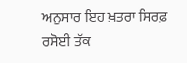ਅਨੁਸਾਰ ਇਹ ਖ਼ਤਰਾ ਸਿਰਫ਼ ਰਸੋਈ ਤੱਕ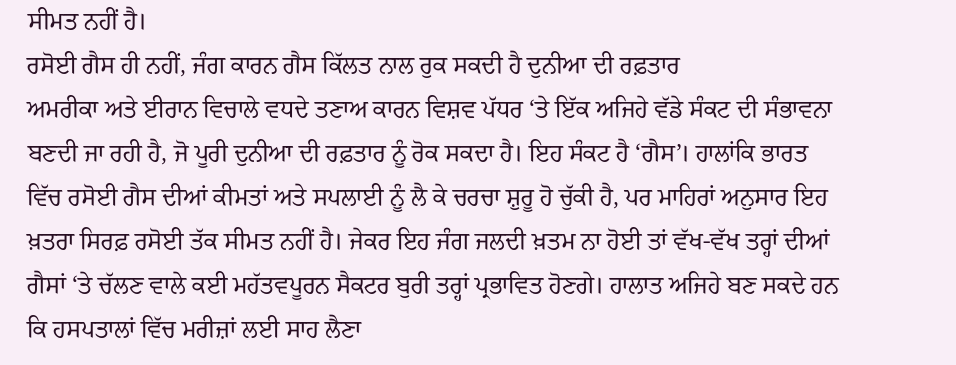ਸੀਮਤ ਨਹੀਂ ਹੈ।
ਰਸੋਈ ਗੈਸ ਹੀ ਨਹੀਂ, ਜੰਗ ਕਾਰਨ ਗੈਸ ਕਿੱਲਤ ਨਾਲ ਰੁਕ ਸਕਦੀ ਹੈ ਦੁਨੀਆ ਦੀ ਰਫ਼ਤਾਰ
ਅਮਰੀਕਾ ਅਤੇ ਈਰਾਨ ਵਿਚਾਲੇ ਵਧਦੇ ਤਣਾਅ ਕਾਰਨ ਵਿਸ਼ਵ ਪੱਧਰ ‘ਤੇ ਇੱਕ ਅਜਿਹੇ ਵੱਡੇ ਸੰਕਟ ਦੀ ਸੰਭਾਵਨਾ ਬਣਦੀ ਜਾ ਰਹੀ ਹੈ, ਜੋ ਪੂਰੀ ਦੁਨੀਆ ਦੀ ਰਫ਼ਤਾਰ ਨੂੰ ਰੋਕ ਸਕਦਾ ਹੈ। ਇਹ ਸੰਕਟ ਹੈ ‘ਗੈਸ’। ਹਾਲਾਂਕਿ ਭਾਰਤ ਵਿੱਚ ਰਸੋਈ ਗੈਸ ਦੀਆਂ ਕੀਮਤਾਂ ਅਤੇ ਸਪਲਾਈ ਨੂੰ ਲੈ ਕੇ ਚਰਚਾ ਸ਼ੁਰੂ ਹੋ ਚੁੱਕੀ ਹੈ, ਪਰ ਮਾਹਿਰਾਂ ਅਨੁਸਾਰ ਇਹ ਖ਼ਤਰਾ ਸਿਰਫ਼ ਰਸੋਈ ਤੱਕ ਸੀਮਤ ਨਹੀਂ ਹੈ। ਜੇਕਰ ਇਹ ਜੰਗ ਜਲਦੀ ਖ਼ਤਮ ਨਾ ਹੋਈ ਤਾਂ ਵੱਖ-ਵੱਖ ਤਰ੍ਹਾਂ ਦੀਆਂ ਗੈਸਾਂ ‘ਤੇ ਚੱਲਣ ਵਾਲੇ ਕਈ ਮਹੱਤਵਪੂਰਨ ਸੈਕਟਰ ਬੁਰੀ ਤਰ੍ਹਾਂ ਪ੍ਰਭਾਵਿਤ ਹੋਣਗੇ। ਹਾਲਾਤ ਅਜਿਹੇ ਬਣ ਸਕਦੇ ਹਨ ਕਿ ਹਸਪਤਾਲਾਂ ਵਿੱਚ ਮਰੀਜ਼ਾਂ ਲਈ ਸਾਹ ਲੈਣਾ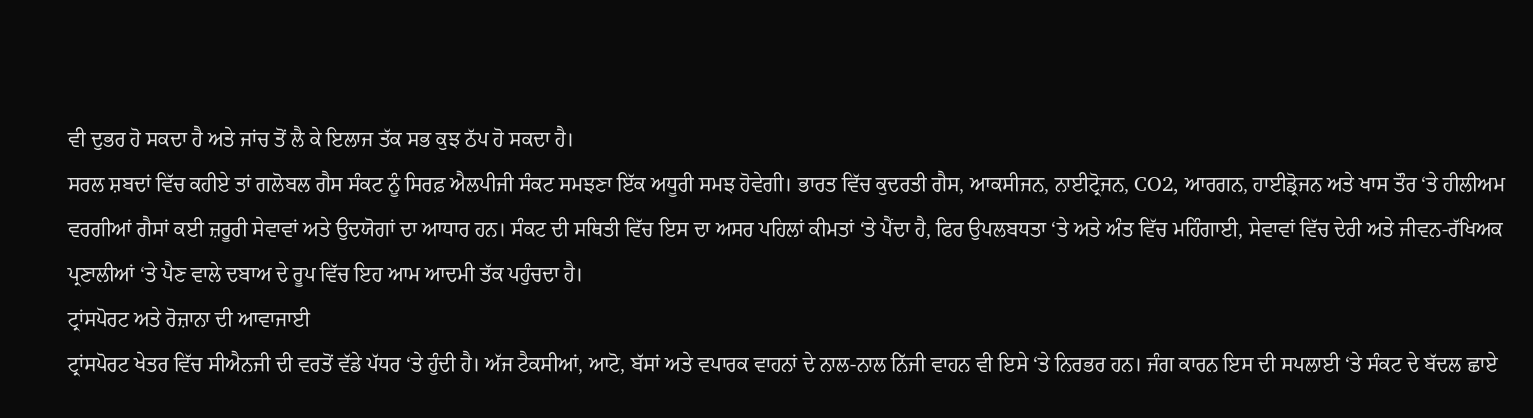ਵੀ ਦੁਭਰ ਹੋ ਸਕਦਾ ਹੈ ਅਤੇ ਜਾਂਚ ਤੋਂ ਲੈ ਕੇ ਇਲਾਜ ਤੱਕ ਸਭ ਕੁਝ ਠੱਪ ਹੋ ਸਕਦਾ ਹੈ।
ਸਰਲ ਸ਼ਬਦਾਂ ਵਿੱਚ ਕਹੀਏ ਤਾਂ ਗਲੋਬਲ ਗੈਸ ਸੰਕਟ ਨੂੰ ਸਿਰਫ਼ ਐਲਪੀਜੀ ਸੰਕਟ ਸਮਝਣਾ ਇੱਕ ਅਧੂਰੀ ਸਮਝ ਹੋਵੇਗੀ। ਭਾਰਤ ਵਿੱਚ ਕੁਦਰਤੀ ਗੈਸ, ਆਕਸੀਜਨ, ਨਾਈਟ੍ਰੋਜਨ, CO2, ਆਰਗਨ, ਹਾਈਡ੍ਰੋਜਨ ਅਤੇ ਖਾਸ ਤੌਰ ‘ਤੇ ਹੀਲੀਅਮ ਵਰਗੀਆਂ ਗੈਸਾਂ ਕਈ ਜ਼ਰੂਰੀ ਸੇਵਾਵਾਂ ਅਤੇ ਉਦਯੋਗਾਂ ਦਾ ਆਧਾਰ ਹਨ। ਸੰਕਟ ਦੀ ਸਥਿਤੀ ਵਿੱਚ ਇਸ ਦਾ ਅਸਰ ਪਹਿਲਾਂ ਕੀਮਤਾਂ ‘ਤੇ ਪੈਂਦਾ ਹੈ, ਫਿਰ ਉਪਲਬਧਤਾ ‘ਤੇ ਅਤੇ ਅੰਤ ਵਿੱਚ ਮਹਿੰਗਾਈ, ਸੇਵਾਵਾਂ ਵਿੱਚ ਦੇਰੀ ਅਤੇ ਜੀਵਨ-ਰੱਖਿਅਕ ਪ੍ਰਣਾਲੀਆਂ ‘ਤੇ ਪੈਣ ਵਾਲੇ ਦਬਾਅ ਦੇ ਰੂਪ ਵਿੱਚ ਇਹ ਆਮ ਆਦਮੀ ਤੱਕ ਪਹੁੰਚਦਾ ਹੈ।
ਟ੍ਰਾਂਸਪੋਰਟ ਅਤੇ ਰੋਜ਼ਾਨਾ ਦੀ ਆਵਾਜਾਈ
ਟ੍ਰਾਂਸਪੋਰਟ ਖੇਤਰ ਵਿੱਚ ਸੀਐਨਜੀ ਦੀ ਵਰਤੋਂ ਵੱਡੇ ਪੱਧਰ ‘ਤੇ ਹੁੰਦੀ ਹੈ। ਅੱਜ ਟੈਕਸੀਆਂ, ਆਟੋ, ਬੱਸਾਂ ਅਤੇ ਵਪਾਰਕ ਵਾਹਨਾਂ ਦੇ ਨਾਲ-ਨਾਲ ਨਿੱਜੀ ਵਾਹਨ ਵੀ ਇਸੇ ‘ਤੇ ਨਿਰਭਰ ਹਨ। ਜੰਗ ਕਾਰਨ ਇਸ ਦੀ ਸਪਲਾਈ ‘ਤੇ ਸੰਕਟ ਦੇ ਬੱਦਲ ਛਾਏ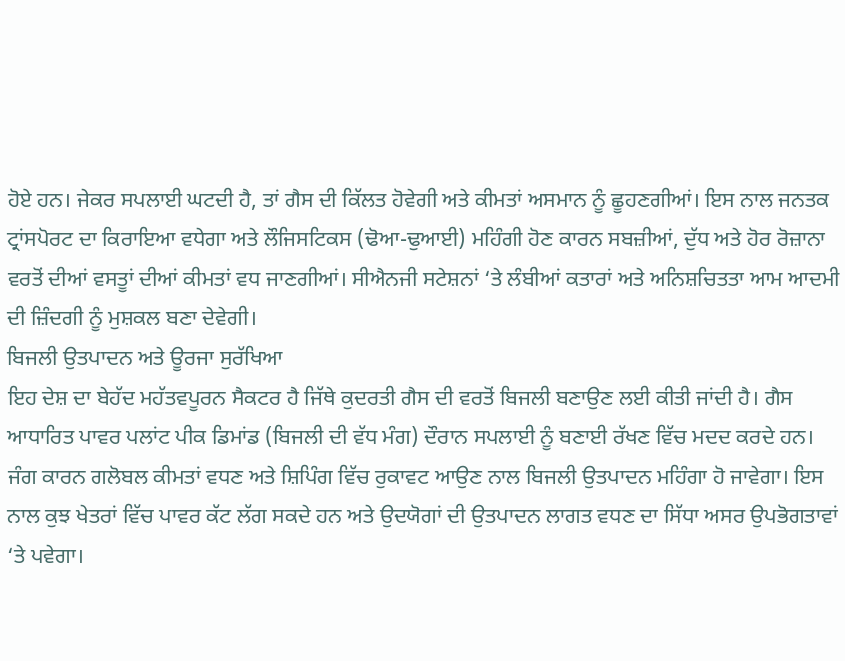ਹੋਏ ਹਨ। ਜੇਕਰ ਸਪਲਾਈ ਘਟਦੀ ਹੈ, ਤਾਂ ਗੈਸ ਦੀ ਕਿੱਲਤ ਹੋਵੇਗੀ ਅਤੇ ਕੀਮਤਾਂ ਅਸਮਾਨ ਨੂੰ ਛੂਹਣਗੀਆਂ। ਇਸ ਨਾਲ ਜਨਤਕ ਟ੍ਰਾਂਸਪੋਰਟ ਦਾ ਕਿਰਾਇਆ ਵਧੇਗਾ ਅਤੇ ਲੌਜਿਸਟਿਕਸ (ਢੋਆ-ਢੁਆਈ) ਮਹਿੰਗੀ ਹੋਣ ਕਾਰਨ ਸਬਜ਼ੀਆਂ, ਦੁੱਧ ਅਤੇ ਹੋਰ ਰੋਜ਼ਾਨਾ ਵਰਤੋਂ ਦੀਆਂ ਵਸਤੂਾਂ ਦੀਆਂ ਕੀਮਤਾਂ ਵਧ ਜਾਣਗੀਆਂ। ਸੀਐਨਜੀ ਸਟੇਸ਼ਨਾਂ ‘ਤੇ ਲੰਬੀਆਂ ਕਤਾਰਾਂ ਅਤੇ ਅਨਿਸ਼ਚਿਤਤਾ ਆਮ ਆਦਮੀ ਦੀ ਜ਼ਿੰਦਗੀ ਨੂੰ ਮੁਸ਼ਕਲ ਬਣਾ ਦੇਵੇਗੀ।
ਬਿਜਲੀ ਉਤਪਾਦਨ ਅਤੇ ਊਰਜਾ ਸੁਰੱਖਿਆ
ਇਹ ਦੇਸ਼ ਦਾ ਬੇਹੱਦ ਮਹੱਤਵਪੂਰਨ ਸੈਕਟਰ ਹੈ ਜਿੱਥੇ ਕੁਦਰਤੀ ਗੈਸ ਦੀ ਵਰਤੋਂ ਬਿਜਲੀ ਬਣਾਉਣ ਲਈ ਕੀਤੀ ਜਾਂਦੀ ਹੈ। ਗੈਸ ਆਧਾਰਿਤ ਪਾਵਰ ਪਲਾਂਟ ਪੀਕ ਡਿਮਾਂਡ (ਬਿਜਲੀ ਦੀ ਵੱਧ ਮੰਗ) ਦੌਰਾਨ ਸਪਲਾਈ ਨੂੰ ਬਣਾਈ ਰੱਖਣ ਵਿੱਚ ਮਦਦ ਕਰਦੇ ਹਨ। ਜੰਗ ਕਾਰਨ ਗਲੋਬਲ ਕੀਮਤਾਂ ਵਧਣ ਅਤੇ ਸ਼ਿਪਿੰਗ ਵਿੱਚ ਰੁਕਾਵਟ ਆਉਣ ਨਾਲ ਬਿਜਲੀ ਉਤਪਾਦਨ ਮਹਿੰਗਾ ਹੋ ਜਾਵੇਗਾ। ਇਸ ਨਾਲ ਕੁਝ ਖੇਤਰਾਂ ਵਿੱਚ ਪਾਵਰ ਕੱਟ ਲੱਗ ਸਕਦੇ ਹਨ ਅਤੇ ਉਦਯੋਗਾਂ ਦੀ ਉਤਪਾਦਨ ਲਾਗਤ ਵਧਣ ਦਾ ਸਿੱਧਾ ਅਸਰ ਉਪਭੋਗਤਾਵਾਂ ‘ਤੇ ਪਵੇਗਾ।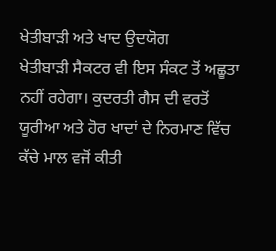ਖੇਤੀਬਾੜੀ ਅਤੇ ਖਾਦ ਉਦਯੋਗ
ਖੇਤੀਬਾੜੀ ਸੈਕਟਰ ਵੀ ਇਸ ਸੰਕਟ ਤੋਂ ਅਛੂਤਾ ਨਹੀਂ ਰਹੇਗਾ। ਕੁਦਰਤੀ ਗੈਸ ਦੀ ਵਰਤੋਂ ਯੂਰੀਆ ਅਤੇ ਹੋਰ ਖਾਦਾਂ ਦੇ ਨਿਰਮਾਣ ਵਿੱਚ ਕੱਚੇ ਮਾਲ ਵਜੋਂ ਕੀਤੀ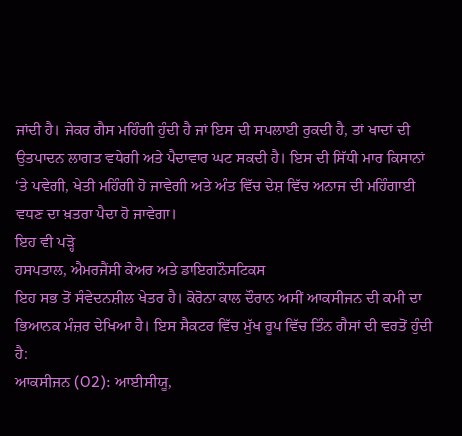ਜਾਂਦੀ ਹੈ। ਜੇਕਰ ਗੈਸ ਮਹਿੰਗੀ ਹੁੰਦੀ ਹੈ ਜਾਂ ਇਸ ਦੀ ਸਪਲਾਈ ਰੁਕਦੀ ਹੈ, ਤਾਂ ਖਾਦਾਂ ਦੀ ਉਤਪਾਦਨ ਲਾਗਤ ਵਧੇਗੀ ਅਤੇ ਪੈਦਾਵਾਰ ਘਟ ਸਕਦੀ ਹੈ। ਇਸ ਦੀ ਸਿੱਧੀ ਮਾਰ ਕਿਸਾਨਾਂ ‘ਤੇ ਪਵੇਗੀ, ਖੇਤੀ ਮਹਿੰਗੀ ਹੋ ਜਾਵੇਗੀ ਅਤੇ ਅੰਤ ਵਿੱਚ ਦੇਸ਼ ਵਿੱਚ ਅਨਾਜ ਦੀ ਮਹਿੰਗਾਈ ਵਧਣ ਦਾ ਖ਼ਤਰਾ ਪੈਦਾ ਹੋ ਜਾਵੇਗਾ।
ਇਹ ਵੀ ਪੜ੍ਹੋ
ਹਸਪਤਾਲ, ਐਮਰਜੈਂਸੀ ਕੇਅਰ ਅਤੇ ਡਾਇਗਨੌਸਟਿਕਸ
ਇਹ ਸਭ ਤੋਂ ਸੰਵੇਦਨਸ਼ੀਲ ਖੇਤਰ ਹੈ। ਕੋਰੋਨਾ ਕਾਲ ਦੌਰਾਨ ਅਸੀਂ ਆਕਸੀਜਨ ਦੀ ਕਮੀ ਦਾ ਭਿਆਨਕ ਮੰਜ਼ਰ ਦੇਖਿਆ ਹੈ। ਇਸ ਸੈਕਟਰ ਵਿੱਚ ਮੁੱਖ ਰੂਪ ਵਿੱਚ ਤਿੰਨ ਗੈਸਾਂ ਦੀ ਵਰਤੋਂ ਹੁੰਦੀ ਹੈ:
ਆਕਸੀਜਨ (O2): ਆਈਸੀਯੂ,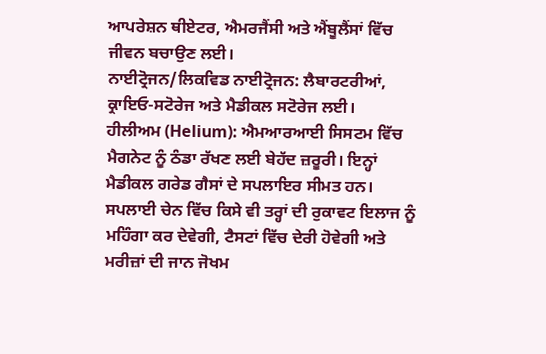ਆਪਰੇਸ਼ਨ ਥੀਏਟਰ, ਐਮਰਜੈਂਸੀ ਅਤੇ ਐਂਬੂਲੈਂਸਾਂ ਵਿੱਚ ਜੀਵਨ ਬਚਾਉਣ ਲਈ।
ਨਾਈਟ੍ਰੋਜਨ/ਲਿਕਵਿਡ ਨਾਈਟ੍ਰੋਜਨ: ਲੈਬਾਰਟਰੀਆਂ, ਕ੍ਰਾਇਓ-ਸਟੋਰੇਜ ਅਤੇ ਮੈਡੀਕਲ ਸਟੋਰੇਜ ਲਈ।
ਹੀਲੀਅਮ (Helium): ਐਮਆਰਆਈ ਸਿਸਟਮ ਵਿੱਚ ਮੈਗਨੇਟ ਨੂੰ ਠੰਡਾ ਰੱਖਣ ਲਈ ਬੇਹੱਦ ਜ਼ਰੂਰੀ। ਇਨ੍ਹਾਂ ਮੈਡੀਕਲ ਗਰੇਡ ਗੈਸਾਂ ਦੇ ਸਪਲਾਇਰ ਸੀਮਤ ਹਨ। ਸਪਲਾਈ ਚੇਨ ਵਿੱਚ ਕਿਸੇ ਵੀ ਤਰ੍ਹਾਂ ਦੀ ਰੁਕਾਵਟ ਇਲਾਜ ਨੂੰ ਮਹਿੰਗਾ ਕਰ ਦੇਵੇਗੀ, ਟੈਸਟਾਂ ਵਿੱਚ ਦੇਰੀ ਹੋਵੇਗੀ ਅਤੇ ਮਰੀਜ਼ਾਂ ਦੀ ਜਾਨ ਜੋਖਮ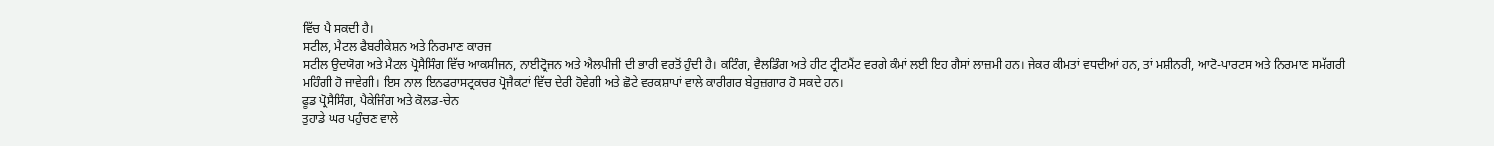ਵਿੱਚ ਪੈ ਸਕਦੀ ਹੈ।
ਸਟੀਲ, ਮੈਟਲ ਫੈਬਰੀਕੇਸ਼ਨ ਅਤੇ ਨਿਰਮਾਣ ਕਾਰਜ
ਸਟੀਲ ਉਦਯੋਗ ਅਤੇ ਮੈਟਲ ਪ੍ਰੋਸੈਸਿੰਗ ਵਿੱਚ ਆਕਸੀਜਨ, ਨਾਈਟ੍ਰੋਜਨ ਅਤੇ ਐਲਪੀਜੀ ਦੀ ਭਾਰੀ ਵਰਤੋਂ ਹੁੰਦੀ ਹੈ। ਕਟਿੰਗ, ਵੈਲਡਿੰਗ ਅਤੇ ਹੀਟ ਟ੍ਰੀਟਮੈਂਟ ਵਰਗੇ ਕੰਮਾਂ ਲਈ ਇਹ ਗੈਸਾਂ ਲਾਜ਼ਮੀ ਹਨ। ਜੇਕਰ ਕੀਮਤਾਂ ਵਧਦੀਆਂ ਹਨ, ਤਾਂ ਮਸ਼ੀਨਰੀ, ਆਟੋ-ਪਾਰਟਸ ਅਤੇ ਨਿਰਮਾਣ ਸਮੱਗਰੀ ਮਹਿੰਗੀ ਹੋ ਜਾਵੇਗੀ। ਇਸ ਨਾਲ ਇਨਫਰਾਸਟ੍ਰਕਚਰ ਪ੍ਰੋਜੈਕਟਾਂ ਵਿੱਚ ਦੇਰੀ ਹੋਵੇਗੀ ਅਤੇ ਛੋਟੇ ਵਰਕਸ਼ਾਪਾਂ ਵਾਲੇ ਕਾਰੀਗਰ ਬੇਰੁਜ਼ਗਾਰ ਹੋ ਸਕਦੇ ਹਨ।
ਫੂਡ ਪ੍ਰੋਸੈਸਿੰਗ, ਪੈਕੇਜਿੰਗ ਅਤੇ ਕੋਲਡ-ਚੇਨ
ਤੁਹਾਡੇ ਘਰ ਪਹੁੰਚਣ ਵਾਲੇ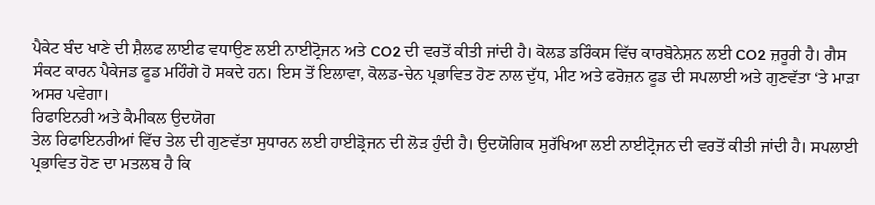ਪੈਕੇਟ ਬੰਦ ਖਾਣੇ ਦੀ ਸ਼ੈਲਫ ਲਾਈਫ ਵਧਾਉਣ ਲਈ ਨਾਈਟ੍ਰੋਜਨ ਅਤੇ CO2 ਦੀ ਵਰਤੋਂ ਕੀਤੀ ਜਾਂਦੀ ਹੈ। ਕੋਲਡ ਡਰਿੰਕਸ ਵਿੱਚ ਕਾਰਬੋਨੇਸ਼ਨ ਲਈ CO2 ਜ਼ਰੂਰੀ ਹੈ। ਗੈਸ ਸੰਕਟ ਕਾਰਨ ਪੈਕੇਜਡ ਫੂਡ ਮਹਿੰਗੇ ਹੋ ਸਕਦੇ ਹਨ। ਇਸ ਤੋਂ ਇਲਾਵਾ, ਕੋਲਡ-ਚੇਨ ਪ੍ਰਭਾਵਿਤ ਹੋਣ ਨਾਲ ਦੁੱਧ, ਮੀਟ ਅਤੇ ਫਰੋਜ਼ਨ ਫੂਡ ਦੀ ਸਪਲਾਈ ਅਤੇ ਗੁਣਵੱਤਾ ‘ਤੇ ਮਾੜਾ ਅਸਰ ਪਵੇਗਾ।
ਰਿਫਾਇਨਰੀ ਅਤੇ ਕੈਮੀਕਲ ਉਦਯੋਗ
ਤੇਲ ਰਿਫਾਇਨਰੀਆਂ ਵਿੱਚ ਤੇਲ ਦੀ ਗੁਣਵੱਤਾ ਸੁਧਾਰਨ ਲਈ ਹਾਈਡ੍ਰੋਜਨ ਦੀ ਲੋੜ ਹੁੰਦੀ ਹੈ। ਉਦਯੋਗਿਕ ਸੁਰੱਖਿਆ ਲਈ ਨਾਈਟ੍ਰੋਜਨ ਦੀ ਵਰਤੋਂ ਕੀਤੀ ਜਾਂਦੀ ਹੈ। ਸਪਲਾਈ ਪ੍ਰਭਾਵਿਤ ਹੋਣ ਦਾ ਮਤਲਬ ਹੈ ਕਿ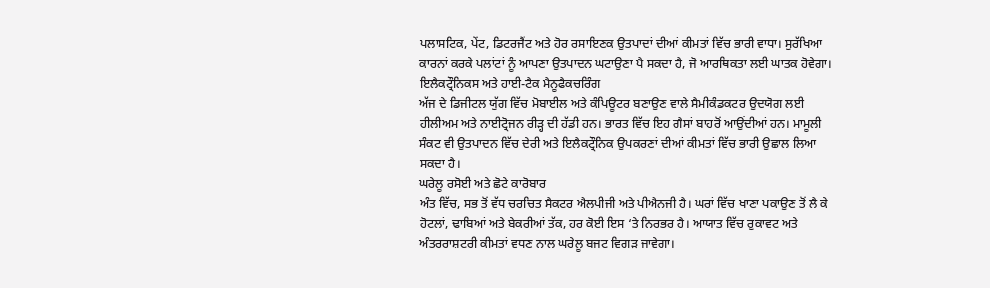ਪਲਾਸਟਿਕ, ਪੇਂਟ, ਡਿਟਰਜੈਂਟ ਅਤੇ ਹੋਰ ਰਸਾਇਣਕ ਉਤਪਾਦਾਂ ਦੀਆਂ ਕੀਮਤਾਂ ਵਿੱਚ ਭਾਰੀ ਵਾਧਾ। ਸੁਰੱਖਿਆ ਕਾਰਨਾਂ ਕਰਕੇ ਪਲਾਂਟਾਂ ਨੂੰ ਆਪਣਾ ਉਤਪਾਦਨ ਘਟਾਉਣਾ ਪੈ ਸਕਦਾ ਹੈ, ਜੋ ਆਰਥਿਕਤਾ ਲਈ ਘਾਤਕ ਹੋਵੇਗਾ।
ਇਲੈਕਟ੍ਰੌਨਿਕਸ ਅਤੇ ਹਾਈ-ਟੈਕ ਮੈਨੂਫੈਕਚਰਿੰਗ
ਅੱਜ ਦੇ ਡਿਜੀਟਲ ਯੁੱਗ ਵਿੱਚ ਮੋਬਾਈਲ ਅਤੇ ਕੰਪਿਊਟਰ ਬਣਾਉਣ ਵਾਲੇ ਸੈਮੀਕੰਡਕਟਰ ਉਦਯੋਗ ਲਈ ਹੀਲੀਅਮ ਅਤੇ ਨਾਈਟ੍ਰੋਜਨ ਰੀੜ੍ਹ ਦੀ ਹੱਡੀ ਹਨ। ਭਾਰਤ ਵਿੱਚ ਇਹ ਗੈਸਾਂ ਬਾਹਰੋਂ ਆਉਂਦੀਆਂ ਹਨ। ਮਾਮੂਲੀ ਸੰਕਟ ਵੀ ਉਤਪਾਦਨ ਵਿੱਚ ਦੇਰੀ ਅਤੇ ਇਲੈਕਟ੍ਰੌਨਿਕ ਉਪਕਰਣਾਂ ਦੀਆਂ ਕੀਮਤਾਂ ਵਿੱਚ ਭਾਰੀ ਉਛਾਲ ਲਿਆ ਸਕਦਾ ਹੈ।
ਘਰੇਲੂ ਰਸੋਈ ਅਤੇ ਛੋਟੇ ਕਾਰੋਬਾਰ
ਅੰਤ ਵਿੱਚ, ਸਭ ਤੋਂ ਵੱਧ ਚਰਚਿਤ ਸੈਕਟਰ ਐਲਪੀਜੀ ਅਤੇ ਪੀਐਨਜੀ ਹੈ। ਘਰਾਂ ਵਿੱਚ ਖਾਣਾ ਪਕਾਉਣ ਤੋਂ ਲੈ ਕੇ ਹੋਟਲਾਂ, ਢਾਬਿਆਂ ਅਤੇ ਬੇਕਰੀਆਂ ਤੱਕ, ਹਰ ਕੋਈ ਇਸ ‘ਤੇ ਨਿਰਭਰ ਹੈ। ਆਯਾਤ ਵਿੱਚ ਰੁਕਾਵਟ ਅਤੇ ਅੰਤਰਰਾਸ਼ਟਰੀ ਕੀਮਤਾਂ ਵਧਣ ਨਾਲ ਘਰੇਲੂ ਬਜਟ ਵਿਗੜ ਜਾਵੇਗਾ।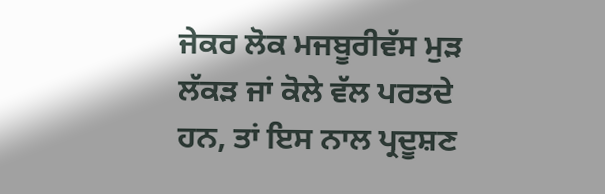ਜੇਕਰ ਲੋਕ ਮਜਬੂਰੀਵੱਸ ਮੁੜ ਲੱਕੜ ਜਾਂ ਕੋਲੇ ਵੱਲ ਪਰਤਦੇ ਹਨ, ਤਾਂ ਇਸ ਨਾਲ ਪ੍ਰਦੂਸ਼ਣ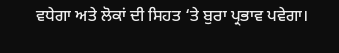ਵਧੇਗਾ ਅਤੇ ਲੋਕਾਂ ਦੀ ਸਿਹਤ ‘ਤੇ ਬੁਰਾ ਪ੍ਰਭਾਵ ਪਵੇਗਾ।